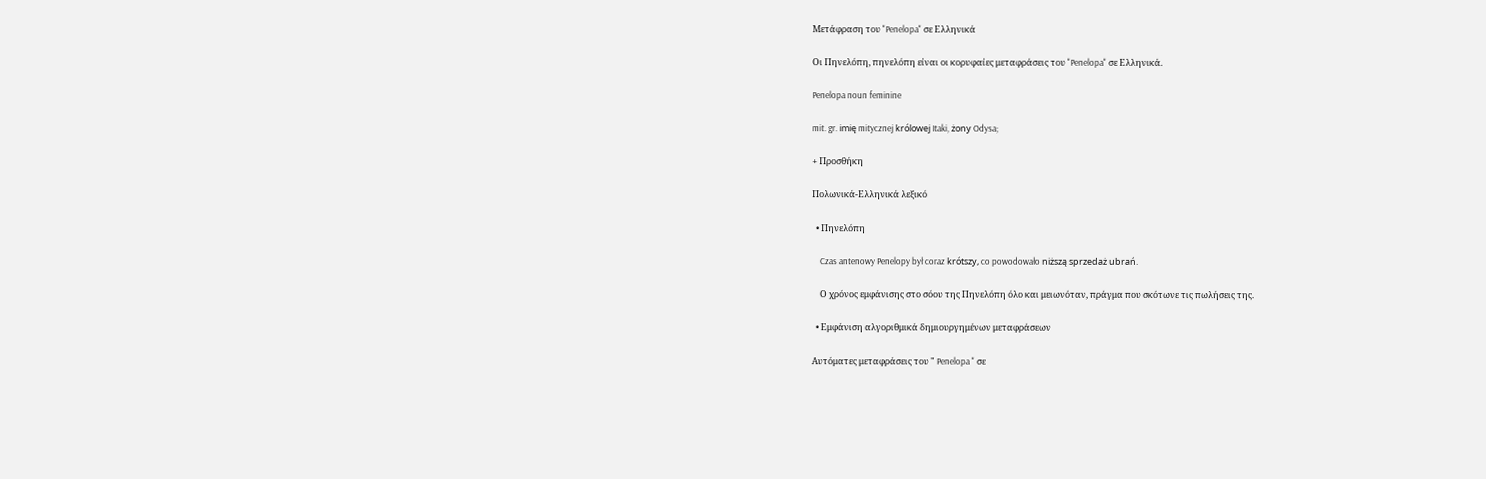Μετάφραση του "Penelopa" σε Ελληνικά

Οι Πηνελόπη, πηνελόπη είναι οι κορυφαίες μεταφράσεις του "Penelopa" σε Ελληνικά.

Penelopa noun feminine

mit. gr. imię mitycznej królowej Itaki, żony Odysa;

+ Προσθήκη

Πολωνικά-Ελληνικά λεξικό

  • Πηνελόπη

    Czas antenowy Penelopy był coraz krótszy, co powodowało niższą sprzedaż ubrań.

    Ο χρόνος εμφάνισης στο σόου της Πηνελόπη όλο και μειωνόταν, πράγμα που σκότωνε τις πωλήσεις της.

  • Εμφάνιση αλγοριθμικά δημιουργημένων μεταφράσεων

Αυτόματες μεταφράσεις του " Penelopa " σε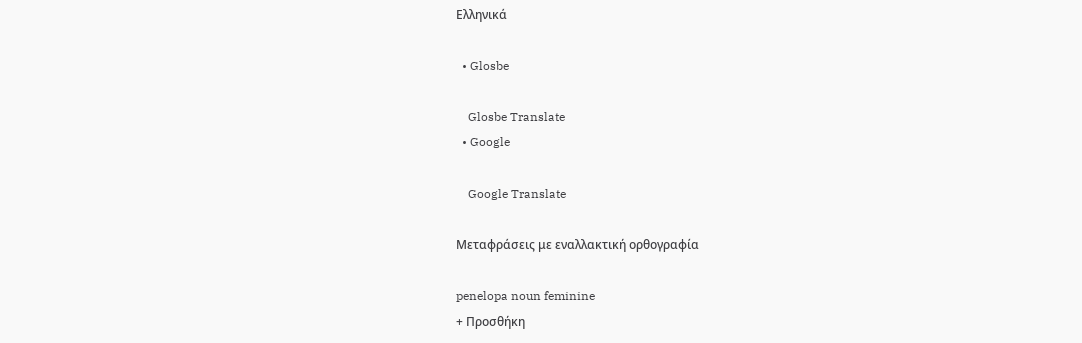Ελληνικά

  • Glosbe

    Glosbe Translate
  • Google

    Google Translate

Μεταφράσεις με εναλλακτική ορθογραφία

penelopa noun feminine
+ Προσθήκη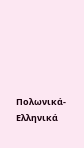Πολωνικά-Ελληνικά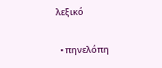λεξικό

  • πηνελόπη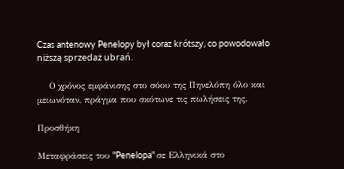Czas antenowy Penelopy był coraz krótszy, co powodowało niższą sprzedaż ubrań.

    Ο χρόνος εμφάνισης στο σόου της Πηνελόπη όλο και μειωνόταν, πράγμα που σκότωνε τις πωλήσεις της.

Προσθήκη

Μεταφράσεις του "Penelopa" σε Ελληνικά στο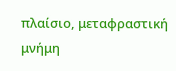πλαίσιο, μεταφραστική μνήμη